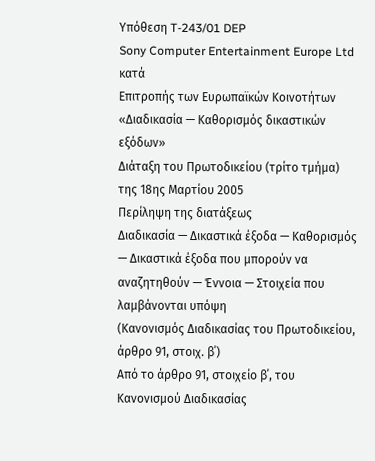Υπόθεση T-243/01 DEP
Sony Computer Entertainment Europe Ltd
κατά
Επιτροπής των Ευρωπαϊκών Κοινοτήτων
«Διαδικασία — Καθορισμός δικαστικών εξόδων»
Διάταξη του Πρωτοδικείου (τρίτο τμήμα) της 18ης Μαρτίου 2005
Περίληψη της διατάξεως
Διαδικασία — Δικαστικά έξοδα — Καθορισμός — Δικαστικά έξοδα που μπορούν να αναζητηθούν — Έννοια — Στοιχεία που λαμβάνονται υπόψη
(Κανονισμός Διαδικασίας του Πρωτοδικείου, άρθρο 91, στοιχ. β΄)
Από το άρθρο 91, στοιχείο β΄, του Κανονισμού Διαδικασίας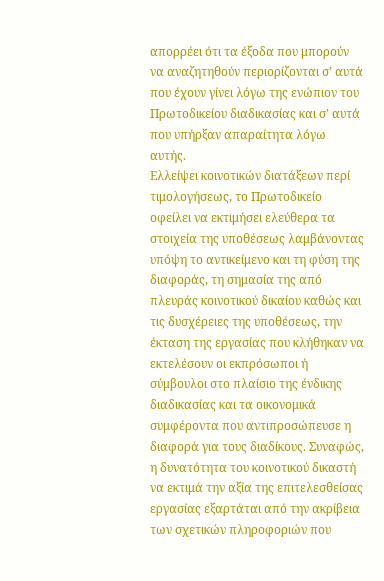απορρέει ότι τα έξοδα που μπορούν να αναζητηθούν περιορίζονται σ’ αυτά που έχουν γίνει λόγω της ενώπιον του Πρωτοδικείου διαδικασίας και σ’ αυτά που υπήρξαν απαραίτητα λόγω αυτής.
Ελλείψει κοινοτικών διατάξεων περί τιμολογήσεως, το Πρωτοδικείο οφείλει να εκτιμήσει ελεύθερα τα στοιχεία της υποθέσεως λαμβάνοντας υπόψη το αντικείμενο και τη φύση της διαφοράς, τη σημασία της από πλευράς κοινοτικού δικαίου καθώς και τις δυσχέρειες της υποθέσεως, την έκταση της εργασίας που κλήθηκαν να εκτελέσουν οι εκπρόσωποι ή σύμβουλοι στο πλαίσιο της ένδικης διαδικασίας και τα οικονομικά συμφέροντα που αντιπροσώπευσε η διαφορά για τους διαδίκους. Συναφώς, η δυνατότητα του κοινοτικού δικαστή να εκτιμά την αξία της επιτελεσθείσας εργασίας εξαρτάται από την ακρίβεια των σχετικών πληροφοριών που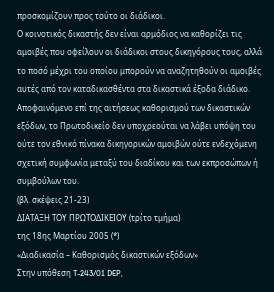προσκομίζουν προς τούτο οι διάδικοι.
Ο κοινοτικός δικαστής δεν είναι αρμόδιος να καθορίζει τις αμοιβές που οφείλουν οι διάδικοι στους δικηγόρους τους, αλλά το ποσό μέχρι του οποίου μπορούν να αναζητηθούν οι αμοιβές αυτές από τον καταδικασθέντα στα δικαστικά έξοδα διάδικο. Αποφαινόμενο επί της αιτήσεως καθορισμού των δικαστικών εξόδων, το Πρωτοδικείο δεν υποχρεούται να λάβει υπόψη του ούτε τον εθνικό πίνακα δικηγορικών αμοιβών ούτε ενδεχόμενη σχετική συμφωνία μεταξύ του διαδίκου και των εκπροσώπων ή συμβούλων του.
(βλ. σκέψεις 21-23)
ΔΙΑΤΑΞΗ ΤΟΥ ΠΡΩΤΟΔΙΚΕΙΟΥ (τρίτο τμήμα)
της 18ης Μαρτίου 2005 (*)
«Διαδικασία – Καθορισμός δικαστικών εξόδων»
Στην υπόθεση T-243/01 DEP,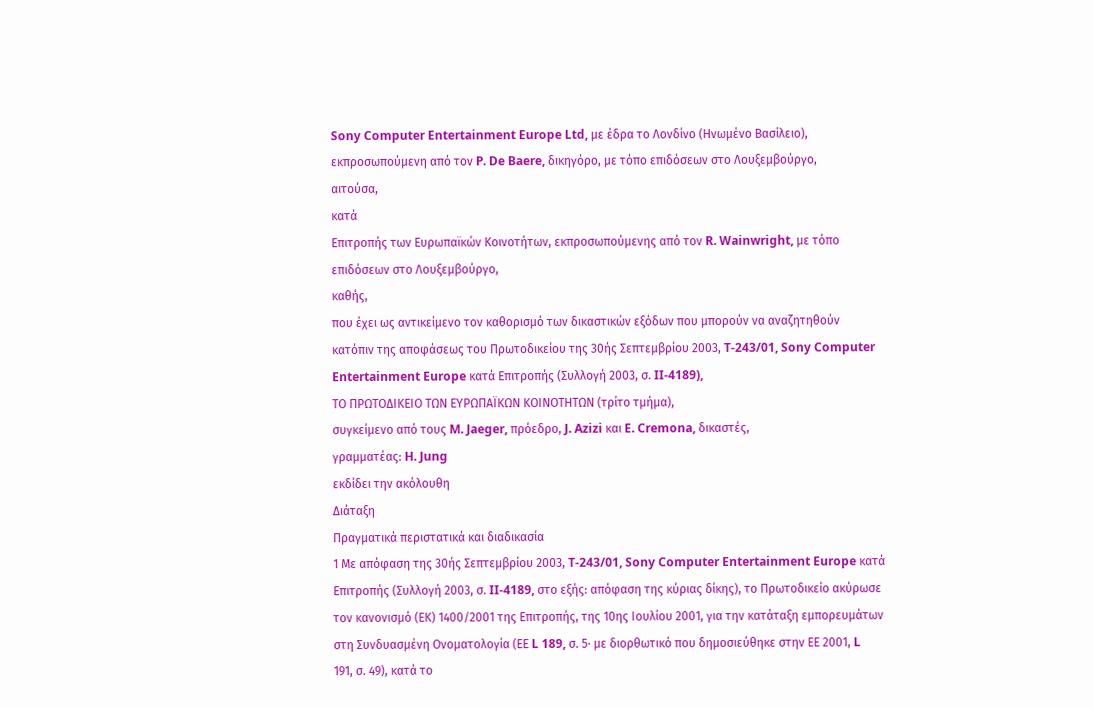Sony Computer Entertainment Europe Ltd, με έδρα το Λονδίνο (Ηνωμένο Βασίλειο), εκπροσωπούμενη από τον P. De Baere, δικηγόρο, με τόπο επιδόσεων στο Λουξεμβούργο,
αιτούσα,
κατά
Επιτροπής των Ευρωπαϊκών Κοινοτήτων, εκπροσωπούμενης από τον R. Wainwright, με τόπο επιδόσεων στο Λουξεμβούργο,
καθής,
που έχει ως αντικείμενο τον καθορισμό των δικαστικών εξόδων που μπορούν να αναζητηθούν κατόπιν της αποφάσεως του Πρωτοδικείου της 30ής Σεπτεμβρίου 2003, T‑243/01, Sony Computer Entertainment Europe κατά Επιτροπής (Συλλογή 2003, σ. II‑4189),
ΤΟ ΠΡΩΤΟΔΙΚΕΙΟ ΤΩΝ ΕΥΡΩΠΑΪΚΩΝ ΚΟΙΝΟΤΗΤΩΝ (τρίτο τμήμα),
συγκείμενο από τους M. Jaeger, πρόεδρο, J. Azizi και E. Cremona, δικαστές,
γραμματέας: H. Jung
εκδίδει την ακόλουθη
Διάταξη
Πραγματικά περιστατικά και διαδικασία
1 Με απόφαση της 30ής Σεπτεμβρίου 2003, T-243/01, Sony Computer Entertainment Europe κατά Επιτροπής (Συλλογή 2003, σ. II‑4189, στο εξής: απόφαση της κύριας δίκης), το Πρωτοδικείο ακύρωσε τον κανονισμό (ΕΚ) 1400/2001 της Επιτροπής, της 10ης Ιουλίου 2001, για την κατάταξη εμπορευμάτων στη Συνδυασμένη Ονοματολογία (ΕΕ L 189, σ. 5· με διορθωτικό που δημοσιεύθηκε στην ΕΕ 2001, L 191, σ. 49), κατά το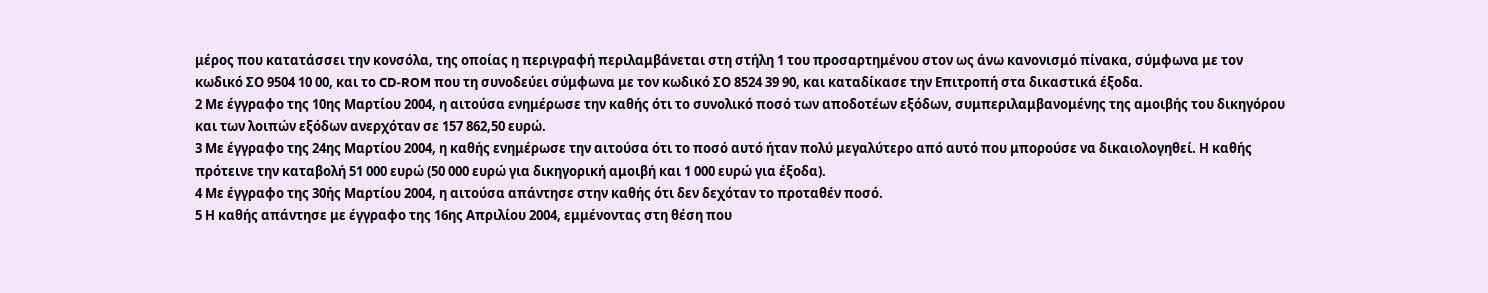μέρος που κατατάσσει την κονσόλα, της οποίας η περιγραφή περιλαμβάνεται στη στήλη 1 του προσαρτημένου στον ως άνω κανονισμό πίνακα, σύμφωνα με τον κωδικό ΣΟ 9504 10 00, και το CD-ROM που τη συνοδεύει σύμφωνα με τον κωδικό ΣΟ 8524 39 90, και καταδίκασε την Επιτροπή στα δικαστικά έξοδα.
2 Με έγγραφο της 10ης Μαρτίου 2004, η αιτούσα ενημέρωσε την καθής ότι το συνολικό ποσό των αποδοτέων εξόδων, συμπεριλαμβανομένης της αμοιβής του δικηγόρου και των λοιπών εξόδων ανερχόταν σε 157 862,50 ευρώ.
3 Με έγγραφο της 24ης Μαρτίου 2004, η καθής ενημέρωσε την αιτούσα ότι το ποσό αυτό ήταν πολύ μεγαλύτερο από αυτό που μπορούσε να δικαιολογηθεί. Η καθής πρότεινε την καταβολή 51 000 ευρώ (50 000 ευρώ για δικηγορική αμοιβή και 1 000 ευρώ για έξοδα).
4 Με έγγραφο της 30ής Μαρτίου 2004, η αιτούσα απάντησε στην καθής ότι δεν δεχόταν το προταθέν ποσό.
5 Η καθής απάντησε με έγγραφο της 16ης Απριλίου 2004, εμμένοντας στη θέση που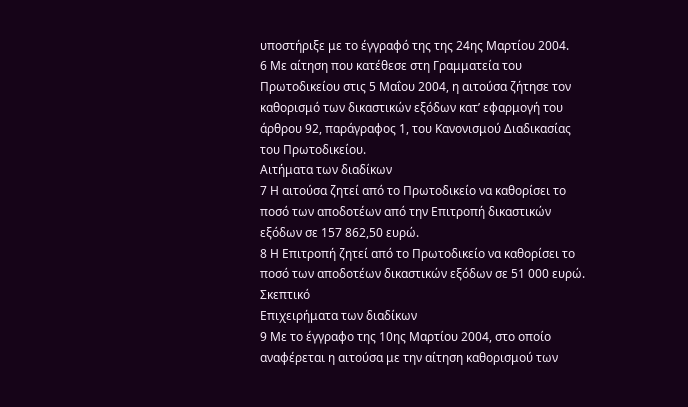υποστήριξε με το έγγραφό της της 24ης Μαρτίου 2004.
6 Με αίτηση που κατέθεσε στη Γραμματεία του Πρωτοδικείου στις 5 Μαΐου 2004, η αιτούσα ζήτησε τον καθορισμό των δικαστικών εξόδων κατ’ εφαρμογή του άρθρου 92, παράγραφος 1, του Κανονισμού Διαδικασίας του Πρωτοδικείου.
Αιτήματα των διαδίκων
7 Η αιτούσα ζητεί από το Πρωτοδικείο να καθορίσει το ποσό των αποδοτέων από την Επιτροπή δικαστικών εξόδων σε 157 862,50 ευρώ.
8 Η Επιτροπή ζητεί από το Πρωτοδικείο να καθορίσει το ποσό των αποδοτέων δικαστικών εξόδων σε 51 000 ευρώ.
Σκεπτικό
Επιχειρήματα των διαδίκων
9 Με το έγγραφο της 10ης Μαρτίου 2004, στο οποίο αναφέρεται η αιτούσα με την αίτηση καθορισμού των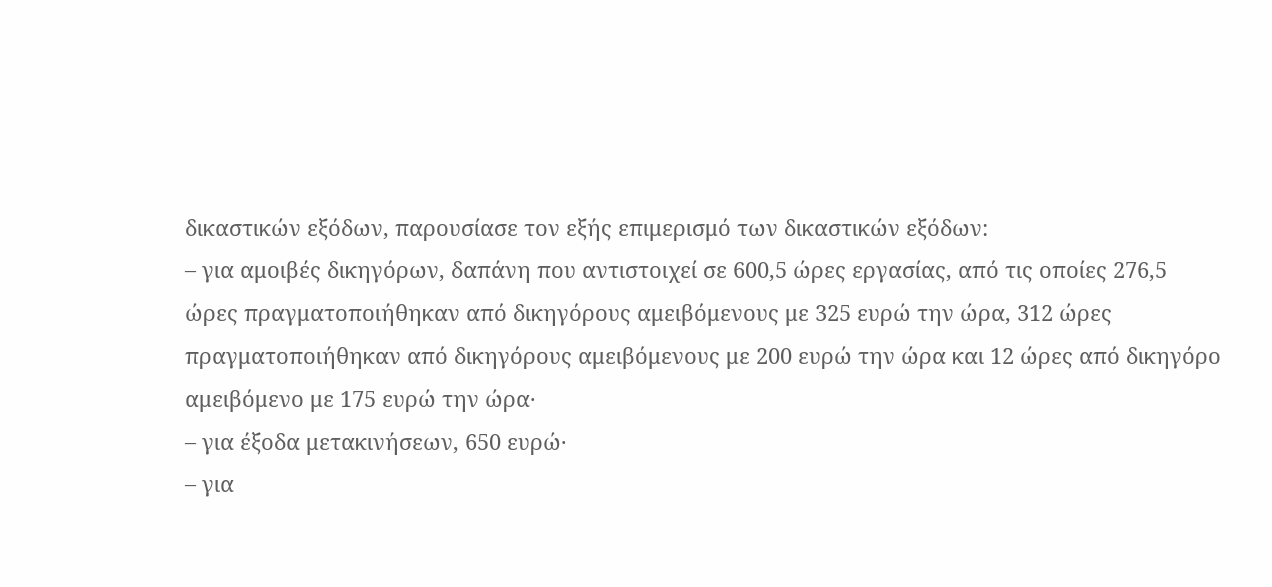δικαστικών εξόδων, παρουσίασε τον εξής επιμερισμό των δικαστικών εξόδων:
– για αμοιβές δικηγόρων, δαπάνη που αντιστοιχεί σε 600,5 ώρες εργασίας, από τις οποίες 276,5 ώρες πραγματοποιήθηκαν από δικηγόρους αμειβόμενους με 325 ευρώ την ώρα, 312 ώρες πραγματοποιήθηκαν από δικηγόρους αμειβόμενους με 200 ευρώ την ώρα και 12 ώρες από δικηγόρο αμειβόμενο με 175 ευρώ την ώρα·
– για έξοδα μετακινήσεων, 650 ευρώ·
– για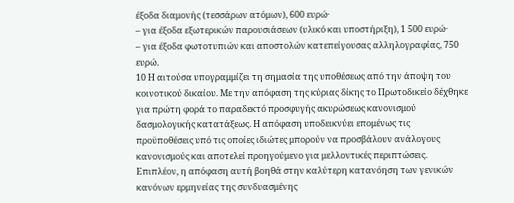έξοδα διαμονής (τεσσάρων ατόμων), 600 ευρώ·
– για έξοδα εξωτερικών παρουσιάσεων (υλικό και υποστήριξη), 1 500 ευρώ·
– για έξοδα φωτοτυπιών και αποστολών κατεπείγουσας αλληλογραφίας, 750 ευρώ.
10 Η αιτούσα υπογραμμίζει τη σημασία της υποθέσεως από την άποψη του κοινοτικού δικαίου. Με την απόφαση της κύριας δίκης το Πρωτοδικείο δέχθηκε για πρώτη φορά το παραδεκτό προσφυγής ακυρώσεως κανονισμού δασμολογικής κατατάξεως. Η απόφαση υποδεικνύει επομένως τις προϋποθέσεις υπό τις οποίες ιδιώτες μπορούν να προσβάλουν ανάλογους κανονισμούς και αποτελεί προηγούμενο για μελλοντικές περιπτώσεις. Επιπλέον, η απόφαση αυτή βοηθά στην καλύτερη κατανόηση των γενικών κανόνων ερμηνείας της συνδυασμένης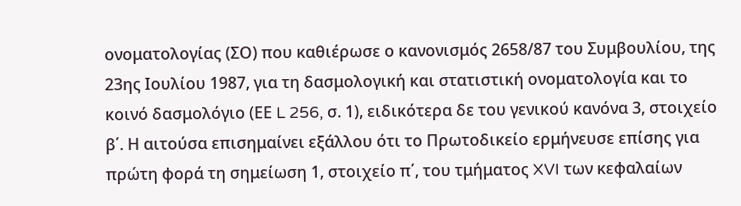ονοματολογίας (ΣΟ) που καθιέρωσε ο κανονισμός 2658/87 του Συμβουλίου, της 23ης Ιουλίου 1987, για τη δασμολογική και στατιστική ονοματολογία και το κοινό δασμολόγιο (ΕΕ L 256, σ. 1), ειδικότερα δε του γενικού κανόνα 3, στοιχείο β΄. Η αιτούσα επισημαίνει εξάλλου ότι το Πρωτοδικείο ερμήνευσε επίσης για πρώτη φορά τη σημείωση 1, στοιχείο π΄, του τμήματος XVI των κεφαλαίων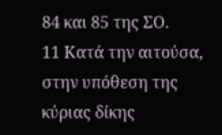84 και 85 της ΣΟ.
11 Κατά την αιτούσα, στην υπόθεση της κύριας δίκης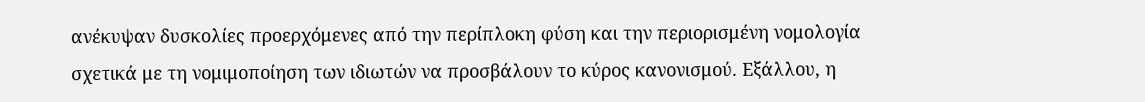ανέκυψαν δυσκολίες προερχόμενες από την περίπλοκη φύση και την περιορισμένη νομολογία σχετικά με τη νομιμοποίηση των ιδιωτών να προσβάλουν το κύρος κανονισμού. Εξάλλου, η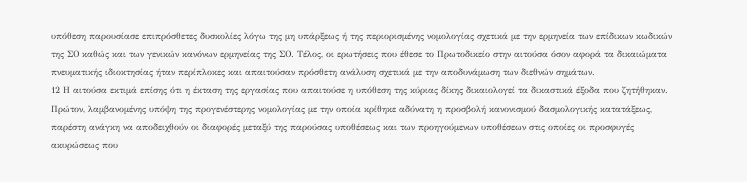υπόθεση παρουσίασε επιπρόσθετες δυσκολίες λόγω της μη υπάρξεως ή της περιορισμένης νομολογίας σχετικά με την ερμηνεία των επίδικων κωδικών της ΣΟ καθώς και των γενικών κανόνων ερμηνείας της ΣΟ. Τέλος, οι ερωτήσεις που έθεσε το Πρωτοδικείο στην αιτούσα όσον αφορά τα δικαιώματα πνευματικής ιδιοκτησίας ήταν περίπλοκες και απαιτούσαν πρόσθετη ανάλυση σχετικά με την αποδυνάμωση των διεθνών σημάτων.
12 Η αιτούσα εκτιμά επίσης ότι η έκταση της εργασίας που απαιτούσε η υπόθεση της κύριας δίκης δικαιολογεί τα δικαστικά έξοδα που ζητήθηκαν. Πρώτον, λαμβανομένης υπόψη της προγενέστερης νομολογίας με την οποία κρίθηκε αδύνατη η προσβολή κανονισμού δασμολογικής κατατάξεως, παρέστη ανάγκη να αποδειχθούν οι διαφορές μεταξύ της παρούσας υποθέσεως και των προηγούμενων υποθέσεων στις οποίες οι προσφυγές ακυρώσεως που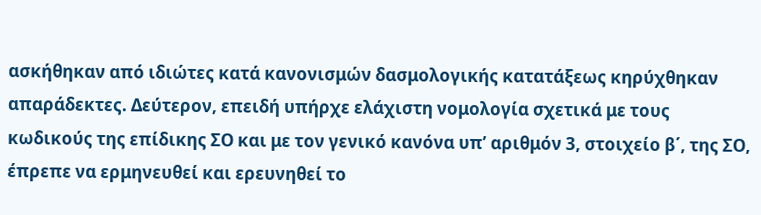ασκήθηκαν από ιδιώτες κατά κανονισμών δασμολογικής κατατάξεως κηρύχθηκαν απαράδεκτες. Δεύτερον, επειδή υπήρχε ελάχιστη νομολογία σχετικά με τους κωδικούς της επίδικης ΣΟ και με τον γενικό κανόνα υπ’ αριθμόν 3, στοιχείο β΄, της ΣΟ, έπρεπε να ερμηνευθεί και ερευνηθεί το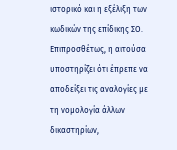ιστορικό και η εξέλιξη των κωδικών της επίδικης ΣΟ. Επιπροσθέτως, η αιτούσα υποστηρίζει ότι έπρεπε να αποδείξει τις αναλογίες με τη νομολογία άλλων δικαστηρίων,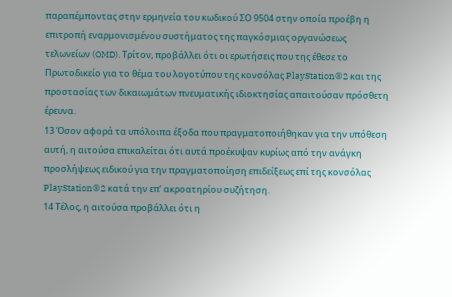παραπέμποντας στην ερμηνεία του κωδικού ΣΟ 9504 στην οποία προέβη η επιτροπή εναρμονισμένου συστήματος της παγκόσμιας οργανώσεως τελωνείων (OMD). Τρίτον, προβάλλει ότι οι ερωτήσεις που της έθεσε το Πρωτοδικείο για το θέμα του λογοτύπου της κονσόλας PlayStation®2 και της προστασίας των δικαιωμάτων πνευματικής ιδιοκτησίας απαιτούσαν πρόσθετη έρευνα.
13 Όσον αφορά τα υπόλοιπα έξοδα που πραγματοποιήθηκαν για την υπόθεση αυτή, η αιτούσα επικαλείται ότι αυτά προέκυψαν κυρίως από την ανάγκη προσλήψεως ειδικού για την πραγματοποίηση επιδείξεως επί της κονσόλας PlayStation®2 κατά την επ’ ακροατηρίου συζήτηση.
14 Τέλος, η αιτούσα προβάλλει ότι η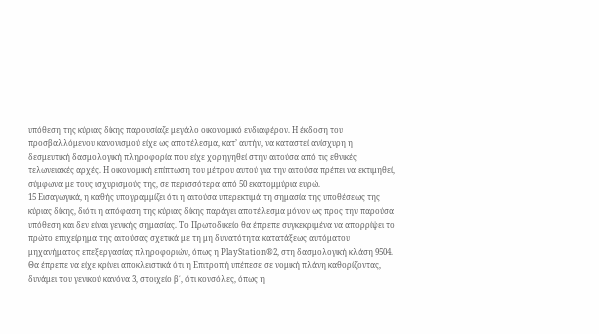υπόθεση της κύριας δίκης παρουσίαζε μεγάλο οικονομικό ενδιαφέρον. Η έκδοση του προσβαλλόμενου κανονισμού είχε ως αποτέλεσμα, κατ’ αυτήν, να καταστεί ανίσχυρη η δεσμευτική δασμολογική πληροφορία που είχε χορηγηθεί στην αιτούσα από τις εθνικές τελωνειακές αρχές. Η οικονομική επίπτωση του μέτρου αυτού για την αιτούσα πρέπει να εκτιμηθεί, σύμφωνα με τους ισχυρισμούς της, σε περισσότερα από 50 εκατομμύρια ευρώ.
15 Εισαγωγικά, η καθής υπογραμμίζει ότι η αιτούσα υπερεκτιμά τη σημασία της υποθέσεως της κύριας δίκης, διότι η απόφαση της κύριας δίκης παράγει αποτέλεσμα μόνον ως προς την παρούσα υπόθεση και δεν είναι γενικής σημασίας. Το Πρωτοδικείο θα έπρεπε συγκεκριμένα να απορρίψει το πρώτο επιχείρημα της αιτούσας σχετικά με τη μη δυνατότητα κατατάξεως αυτόματου μηχανήματος επεξεργασίας πληροφοριών, όπως η PlayStation®2, στη δασμολογική κλάση 9504. Θα έπρεπε να είχε κρίνει αποκλειστικά ότι η Επιτροπή υπέπεσε σε νομική πλάνη καθορίζοντας, δυνάμει του γενικού κανόνα 3, στοιχείο β΄, ότι κονσόλες, όπως η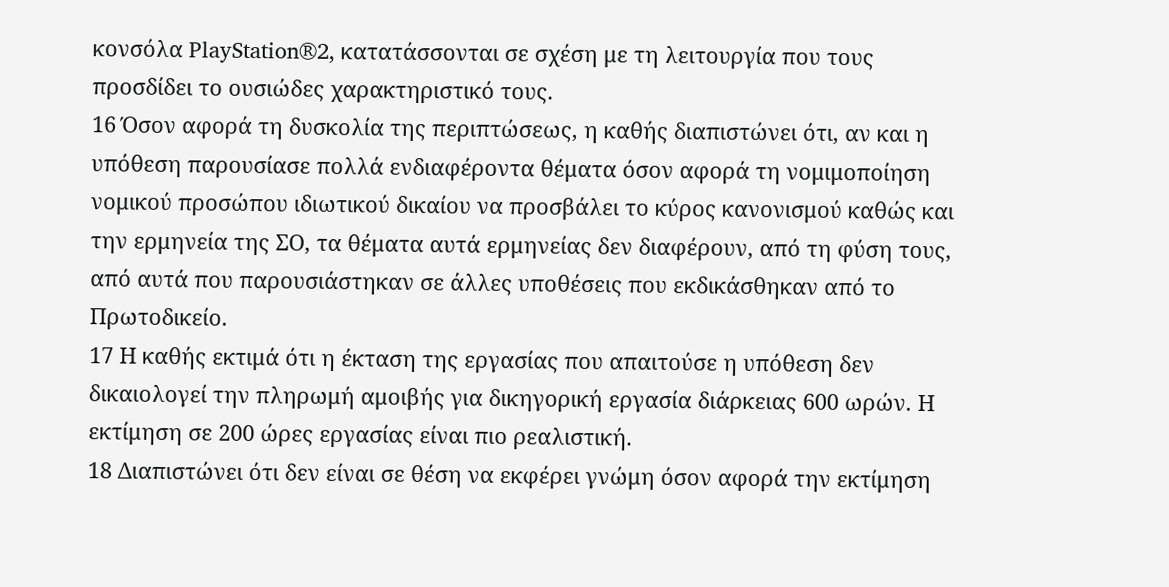κονσόλα PlayStation®2, κατατάσσονται σε σχέση με τη λειτουργία που τους προσδίδει το ουσιώδες χαρακτηριστικό τους.
16 Όσον αφορά τη δυσκολία της περιπτώσεως, η καθής διαπιστώνει ότι, αν και η υπόθεση παρουσίασε πολλά ενδιαφέροντα θέματα όσον αφορά τη νομιμοποίηση νομικού προσώπου ιδιωτικού δικαίου να προσβάλει το κύρος κανονισμού καθώς και την ερμηνεία της ΣΟ, τα θέματα αυτά ερμηνείας δεν διαφέρουν, από τη φύση τους, από αυτά που παρουσιάστηκαν σε άλλες υποθέσεις που εκδικάσθηκαν από το Πρωτοδικείο.
17 Η καθής εκτιμά ότι η έκταση της εργασίας που απαιτούσε η υπόθεση δεν δικαιολογεί την πληρωμή αμοιβής για δικηγορική εργασία διάρκειας 600 ωρών. Η εκτίμηση σε 200 ώρες εργασίας είναι πιο ρεαλιστική.
18 Διαπιστώνει ότι δεν είναι σε θέση να εκφέρει γνώμη όσον αφορά την εκτίμηση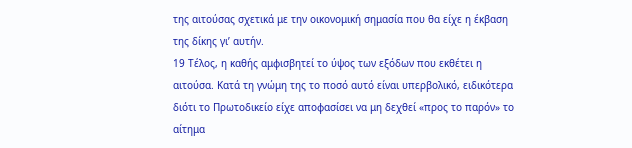της αιτούσας σχετικά με την οικονομική σημασία που θα είχε η έκβαση της δίκης γι’ αυτήν.
19 Τέλος, η καθής αμφισβητεί το ύψος των εξόδων που εκθέτει η αιτούσα. Κατά τη γνώμη της το ποσό αυτό είναι υπερβολικό, ειδικότερα διότι το Πρωτοδικείο είχε αποφασίσει να μη δεχθεί «προς το παρόν» το αίτημα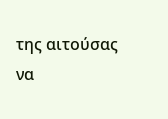της αιτούσας να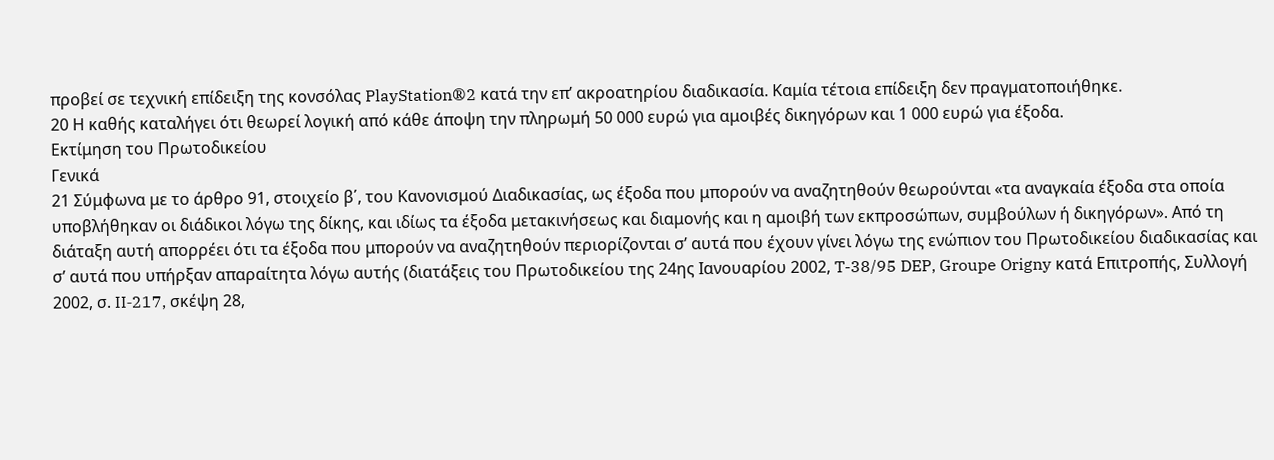προβεί σε τεχνική επίδειξη της κονσόλας PlayStation®2 κατά την επ’ ακροατηρίου διαδικασία. Καμία τέτοια επίδειξη δεν πραγματοποιήθηκε.
20 Η καθής καταλήγει ότι θεωρεί λογική από κάθε άποψη την πληρωμή 50 000 ευρώ για αμοιβές δικηγόρων και 1 000 ευρώ για έξοδα.
Εκτίμηση του Πρωτοδικείου
Γενικά
21 Σύμφωνα με το άρθρο 91, στοιχείο β΄, του Κανονισμού Διαδικασίας, ως έξοδα που μπορούν να αναζητηθούν θεωρούνται «τα αναγκαία έξοδα στα οποία υποβλήθηκαν οι διάδικοι λόγω της δίκης, και ιδίως τα έξοδα μετακινήσεως και διαμονής και η αμοιβή των εκπροσώπων, συμβούλων ή δικηγόρων». Από τη διάταξη αυτή απορρέει ότι τα έξοδα που μπορούν να αναζητηθούν περιορίζονται σ’ αυτά που έχουν γίνει λόγω της ενώπιον του Πρωτοδικείου διαδικασίας και σ’ αυτά που υπήρξαν απαραίτητα λόγω αυτής (διατάξεις του Πρωτοδικείου της 24ης Ιανουαρίου 2002, T-38/95 DEP, Groupe Origny κατά Επιτροπής, Συλλογή 2002, σ. II‑217, σκέψη 28,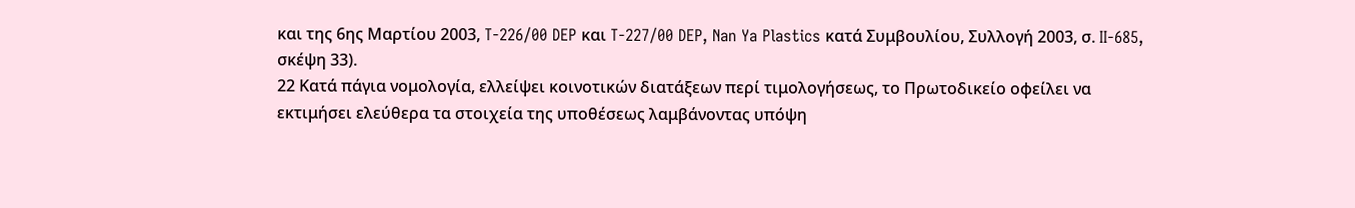και της 6ης Μαρτίου 2003, T-226/00 DEP και T-227/00 DEP, Nan Ya Plastics κατά Συμβουλίου, Συλλογή 2003, σ. II‑685, σκέψη 33).
22 Κατά πάγια νομολογία, ελλείψει κοινοτικών διατάξεων περί τιμολογήσεως, το Πρωτοδικείο οφείλει να εκτιμήσει ελεύθερα τα στοιχεία της υποθέσεως λαμβάνοντας υπόψη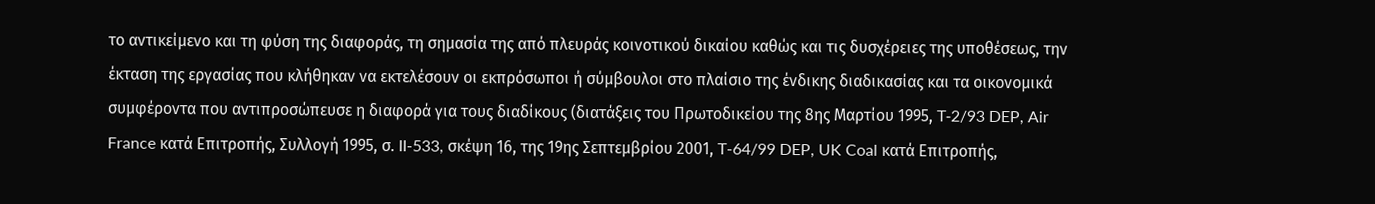το αντικείμενο και τη φύση της διαφοράς, τη σημασία της από πλευράς κοινοτικού δικαίου καθώς και τις δυσχέρειες της υποθέσεως, την έκταση της εργασίας που κλήθηκαν να εκτελέσουν οι εκπρόσωποι ή σύμβουλοι στο πλαίσιο της ένδικης διαδικασίας και τα οικονομικά συμφέροντα που αντιπροσώπευσε η διαφορά για τους διαδίκους (διατάξεις του Πρωτοδικείου της 8ης Μαρτίου 1995, T‑2/93 DEP, Air France κατά Επιτροπής, Συλλογή 1995, σ. II-533, σκέψη 16, της 19ης Σεπτεμβρίου 2001, T-64/99 DEP, UK Coal κατά Επιτροπής,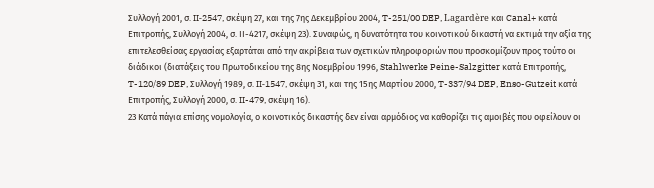Συλλογή 2001, σ. II‑2547, σκέψη 27, και της 7ης Δεκεμβρίου 2004, T-251/00 DEP, Lagardère και Canal+ κατά Επιτροπής, Συλλογή 2004, σ. ΙΙ-4217, σκέψη 23). Συναφώς, η δυνατότητα του κοινοτικού δικαστή να εκτιμά την αξία της επιτελεσθείσας εργασίας εξαρτάται από την ακρίβεια των σχετικών πληροφοριών που προσκομίζουν προς τούτο οι διάδικοι (διατάξεις του Πρωτοδικείου της 8ης Νοεμβρίου 1996, Stahlwerke Peine-Salzgitter κατά Επιτροπής, T-120/89 DEP, Συλλογή 1989, σ. II‑1547, σκέψη 31, και της 15ης Μαρτίου 2000, T-337/94 DEP, Enso-Gutzeit κατά Επιτροπής, Συλλογή 2000, σ. II-479, σκέψη 16).
23 Κατά πάγια επίσης νομολογία, ο κοινοτικός δικαστής δεν είναι αρμόδιος να καθορίζει τις αμοιβές που οφείλουν οι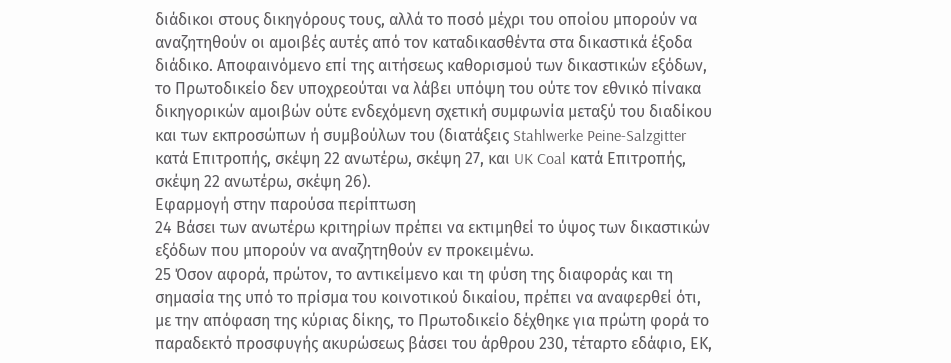διάδικοι στους δικηγόρους τους, αλλά το ποσό μέχρι του οποίου μπορούν να αναζητηθούν οι αμοιβές αυτές από τον καταδικασθέντα στα δικαστικά έξοδα διάδικο. Αποφαινόμενο επί της αιτήσεως καθορισμού των δικαστικών εξόδων, το Πρωτοδικείο δεν υποχρεούται να λάβει υπόψη του ούτε τον εθνικό πίνακα δικηγορικών αμοιβών ούτε ενδεχόμενη σχετική συμφωνία μεταξύ του διαδίκου και των εκπροσώπων ή συμβούλων του (διατάξεις Stahlwerke Peine-Salzgitter κατά Επιτροπής, σκέψη 22 ανωτέρω, σκέψη 27, και UK Coal κατά Επιτροπής, σκέψη 22 ανωτέρω, σκέψη 26).
Εφαρμογή στην παρούσα περίπτωση
24 Βάσει των ανωτέρω κριτηρίων πρέπει να εκτιμηθεί το ύψος των δικαστικών εξόδων που μπορούν να αναζητηθούν εν προκειμένω.
25 Όσον αφορά, πρώτον, το αντικείμενο και τη φύση της διαφοράς και τη σημασία της υπό το πρίσμα του κοινοτικού δικαίου, πρέπει να αναφερθεί ότι, με την απόφαση της κύριας δίκης, το Πρωτοδικείο δέχθηκε για πρώτη φορά το παραδεκτό προσφυγής ακυρώσεως βάσει του άρθρου 230, τέταρτο εδάφιο, ΕΚ,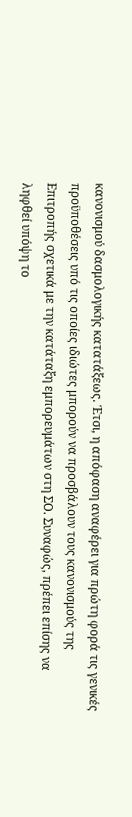κανονισμού δασμολογικής κατατάξεως. Έτσι, η απόφαση αναφέρει για πρώτη φορά τις γενικές προϋποθέσεις υπό τις οποίες ιδιώτες μπορούν να προσβάλουν τους κανονισμούς της Επιτροπής σχετικά με την κατάταξη εμπορευμάτων στη ΣΟ. Συναφώς, πρέπει επίσης να ληφθεί υπόψη το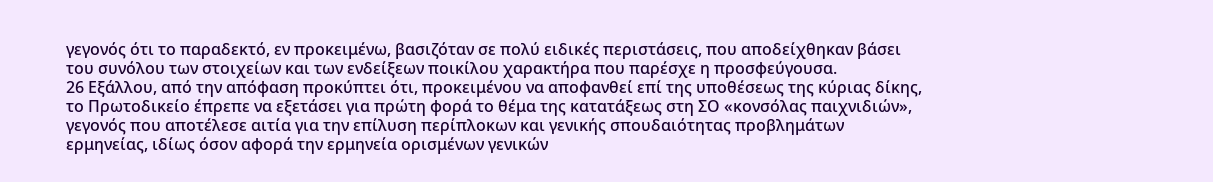γεγονός ότι το παραδεκτό, εν προκειμένω, βασιζόταν σε πολύ ειδικές περιστάσεις, που αποδείχθηκαν βάσει του συνόλου των στοιχείων και των ενδείξεων ποικίλου χαρακτήρα που παρέσχε η προσφεύγουσα.
26 Εξάλλου, από την απόφαση προκύπτει ότι, προκειμένου να αποφανθεί επί της υποθέσεως της κύριας δίκης, το Πρωτοδικείο έπρεπε να εξετάσει για πρώτη φορά το θέμα της κατατάξεως στη ΣΟ «κονσόλας παιχνιδιών», γεγονός που αποτέλεσε αιτία για την επίλυση περίπλοκων και γενικής σπουδαιότητας προβλημάτων ερμηνείας, ιδίως όσον αφορά την ερμηνεία ορισμένων γενικών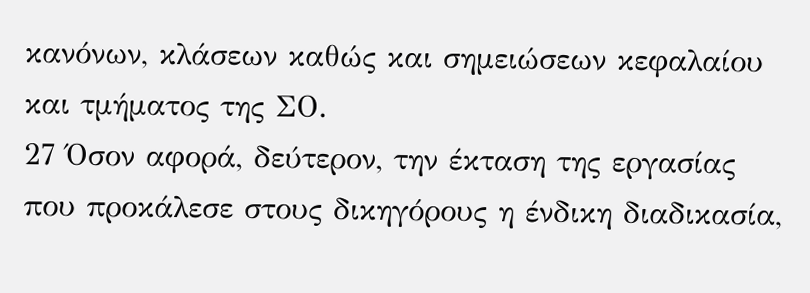κανόνων, κλάσεων καθώς και σημειώσεων κεφαλαίου και τμήματος της ΣΟ.
27 Όσον αφορά, δεύτερον, την έκταση της εργασίας που προκάλεσε στους δικηγόρους η ένδικη διαδικασία,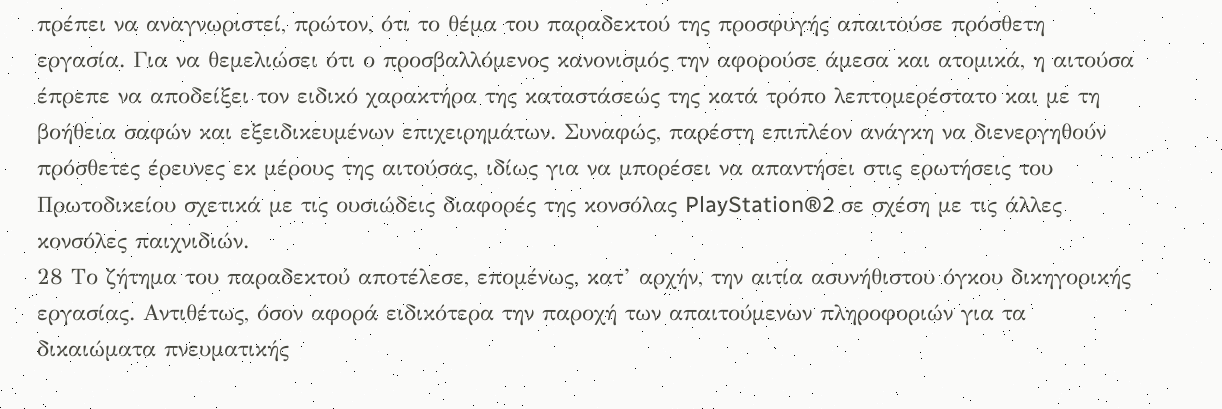πρέπει να αναγνωριστεί, πρώτον, ότι το θέμα του παραδεκτού της προσφυγής απαιτούσε πρόσθετη εργασία. Για να θεμελιώσει ότι ο προσβαλλόμενος κανονισμός την αφορούσε άμεσα και ατομικά, η αιτούσα έπρεπε να αποδείξει τον ειδικό χαρακτήρα της καταστάσεώς της κατά τρόπο λεπτομερέστατο και με τη βοήθεια σαφών και εξειδικευμένων επιχειρημάτων. Συναφώς, παρέστη επιπλέον ανάγκη να διενεργηθούν πρόσθετες έρευνες εκ μέρους της αιτούσας, ιδίως για να μπορέσει να απαντήσει στις ερωτήσεις του Πρωτοδικείου σχετικά με τις ουσιώδεις διαφορές της κονσόλας PlayStation®2 σε σχέση με τις άλλες κονσόλες παιχνιδιών.
28 Το ζήτημα του παραδεκτού αποτέλεσε, επομένως, κατ’ αρχήν, την αιτία ασυνήθιστου όγκου δικηγορικής εργασίας. Αντιθέτως, όσον αφορά ειδικότερα την παροχή των απαιτούμενων πληροφοριών για τα δικαιώματα πνευματικής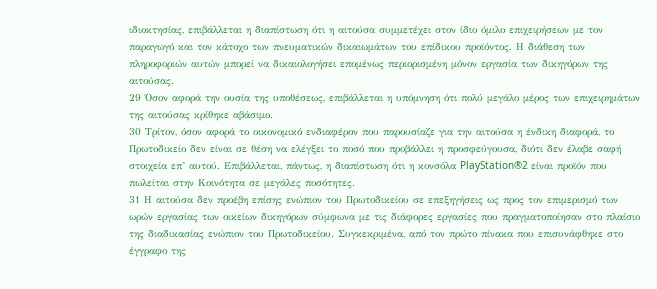ιδιοκτησίας, επιβάλλεται η διαπίστωση ότι η αιτούσα συμμετέχει στον ίδιο όμιλο επιχειρήσεων με τον παραγωγό και τον κάτοχο των πνευματικών δικαιωμάτων του επίδικου προϊόντος. Η διάθεση των πληροφοριών αυτών μπορεί να δικαιολογήσει επομένως περιορισμένη μόνον εργασία των δικηγόρων της αιτούσας.
29 Όσον αφορά την ουσία της υποθέσεως, επιβάλλεται η υπόμνηση ότι πολύ μεγάλο μέρος των επιχειρημάτων της αιτούσας κρίθηκε αβάσιμο.
30 Τρίτον, όσον αφορά το οικονομικό ενδιαφέρον που παρουσίαζε για την αιτούσα η ένδικη διαφορά, το Πρωτοδικείο δεν είναι σε θέση να ελέγξει το ποσό που προβάλλει η προσφεύγουσα, διότι δεν έλαβε σαφή στοιχεία επ’ αυτού. Επιβάλλεται, πάντως, η διαπίστωση ότι η κονσόλα PlayStation®2 είναι προϊόν που πωλείται στην Κοινότητα σε μεγάλες ποσότητες.
31 Η αιτούσα δεν προέβη επίσης ενώπιον του Πρωτοδικείου σε επεξηγήσεις ως προς τον επιμερισμό των ωρών εργασίας των οικείων δικηγόρων σύμφωνα με τις διάφορες εργασίες που πραγματοποίησαν στο πλαίσιο της διαδικασίας ενώπιον του Πρωτοδικείου. Συγκεκριμένα, από τον πρώτο πίνακα που επισυνάφθηκε στο έγγραφο της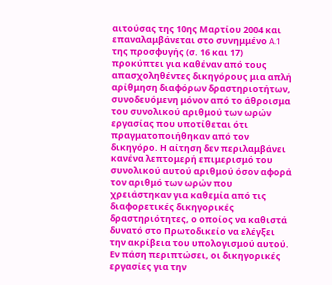αιτούσας της 10ης Μαρτίου 2004 και επαναλαμβάνεται στο συνημμένο A.1 της προσφυγής (σ. 16 και 17) προκύπτει για καθέναν από τους απασχοληθέντες δικηγόρους μια απλή αρίθμηση διαφόρων δραστηριοτήτων, συνοδευόμενη μόνον από το άθροισμα του συνολικού αριθμού των ωρών εργασίας που υποτίθεται ότι πραγματοποιήθηκαν από τον δικηγόρο. Η αίτηση δεν περιλαμβάνει κανένα λεπτομερή επιμερισμό του συνολικού αυτού αριθμού όσον αφορά τον αριθμό των ωρών που χρειάστηκαν για καθεμία από τις διαφορετικές δικηγορικές δραστηριότητες, ο οποίος να καθιστά δυνατό στο Πρωτοδικείο να ελέγξει την ακρίβεια του υπολογισμού αυτού. Εν πάση περιπτώσει, οι δικηγορικές εργασίες για την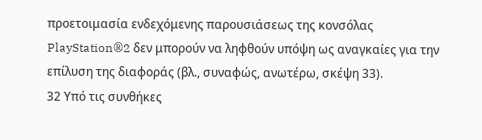προετοιμασία ενδεχόμενης παρουσιάσεως της κονσόλας PlayStation®2 δεν μπορούν να ληφθούν υπόψη ως αναγκαίες για την επίλυση της διαφοράς (βλ., συναφώς, ανωτέρω, σκέψη 33).
32 Υπό τις συνθήκες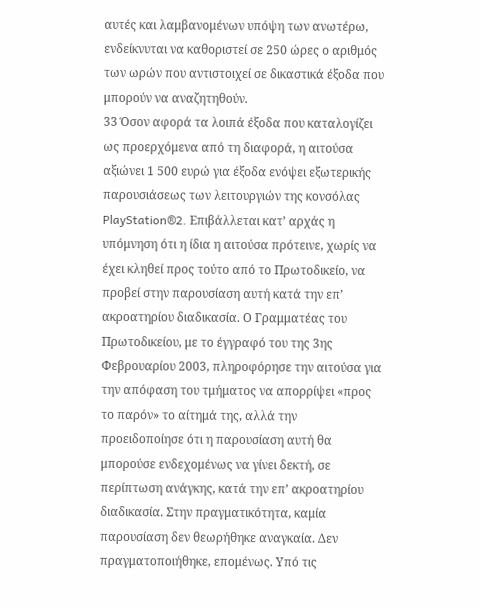αυτές και λαμβανομένων υπόψη των ανωτέρω, ενδείκνυται να καθοριστεί σε 250 ώρες ο αριθμός των ωρών που αντιστοιχεί σε δικαστικά έξοδα που μπορούν να αναζητηθούν.
33 Όσον αφορά τα λοιπά έξοδα που καταλογίζει ως προερχόμενα από τη διαφορά, η αιτούσα αξιώνει 1 500 ευρώ για έξοδα ενόψει εξωτερικής παρουσιάσεως των λειτουργιών της κονσόλας PlayStation®2. Επιβάλλεται κατ’ αρχάς η υπόμνηση ότι η ίδια η αιτούσα πρότεινε, χωρίς να έχει κληθεί προς τούτο από το Πρωτοδικείο, να προβεί στην παρουσίαση αυτή κατά την επ’ ακροατηρίου διαδικασία. Ο Γραμματέας του Πρωτοδικείου, με το έγγραφό του της 3ης Φεβρουαρίου 2003, πληροφόρησε την αιτούσα για την απόφαση του τμήματος να απορρίψει «προς το παρόν» το αίτημά της, αλλά την προειδοποίησε ότι η παρουσίαση αυτή θα μπορούσε ενδεχομένως να γίνει δεκτή, σε περίπτωση ανάγκης, κατά την επ’ ακροατηρίου διαδικασία. Στην πραγματικότητα, καμία παρουσίαση δεν θεωρήθηκε αναγκαία. Δεν πραγματοποιήθηκε, επομένως. Υπό τις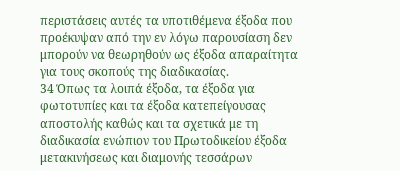περιστάσεις αυτές τα υποτιθέμενα έξοδα που προέκυψαν από την εν λόγω παρουσίαση δεν μπορούν να θεωρηθούν ως έξοδα απαραίτητα για τους σκοπούς της διαδικασίας.
34 Όπως τα λοιπά έξοδα, τα έξοδα για φωτοτυπίες και τα έξοδα κατεπείγουσας αποστολής καθώς και τα σχετικά με τη διαδικασία ενώπιον του Πρωτοδικείου έξοδα μετακινήσεως και διαμονής τεσσάρων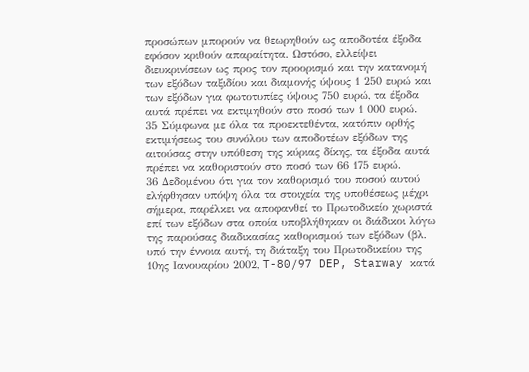προσώπων μπορούν να θεωρηθούν ως αποδοτέα έξοδα εφόσον κριθούν απαραίτητα. Ωστόσο, ελλείψει διευκρινίσεων ως προς τον προορισμό και την κατανομή των εξόδων ταξιδίου και διαμονής ύψους 1 250 ευρώ και των εξόδων για φωτοτυπίες ύψους 750 ευρώ, τα έξοδα αυτά πρέπει να εκτιμηθούν στο ποσό των 1 000 ευρώ.
35 Σύμφωνα με όλα τα προεκτεθέντα, κατόπιν ορθής εκτιμήσεως του συνόλου των αποδοτέων εξόδων της αιτούσας στην υπόθεση της κύριας δίκης, τα έξοδα αυτά πρέπει να καθοριστούν στο ποσό των 66 175 ευρώ.
36 Δεδομένου ότι για τον καθορισμό του ποσού αυτού ελήφθησαν υπόψη όλα τα στοιχεία της υποθέσεως μέχρι σήμερα, παρέλκει να αποφανθεί το Πρωτοδικείο χωριστά επί των εξόδων στα οποία υποβλήθηκαν οι διάδικοι λόγω της παρούσας διαδικασίας καθορισμού των εξόδων (βλ. υπό την έννοια αυτή, τη διάταξη του Πρωτοδικείου της 10ης Ιανουαρίου 2002, T-80/97 DEP, Starway κατά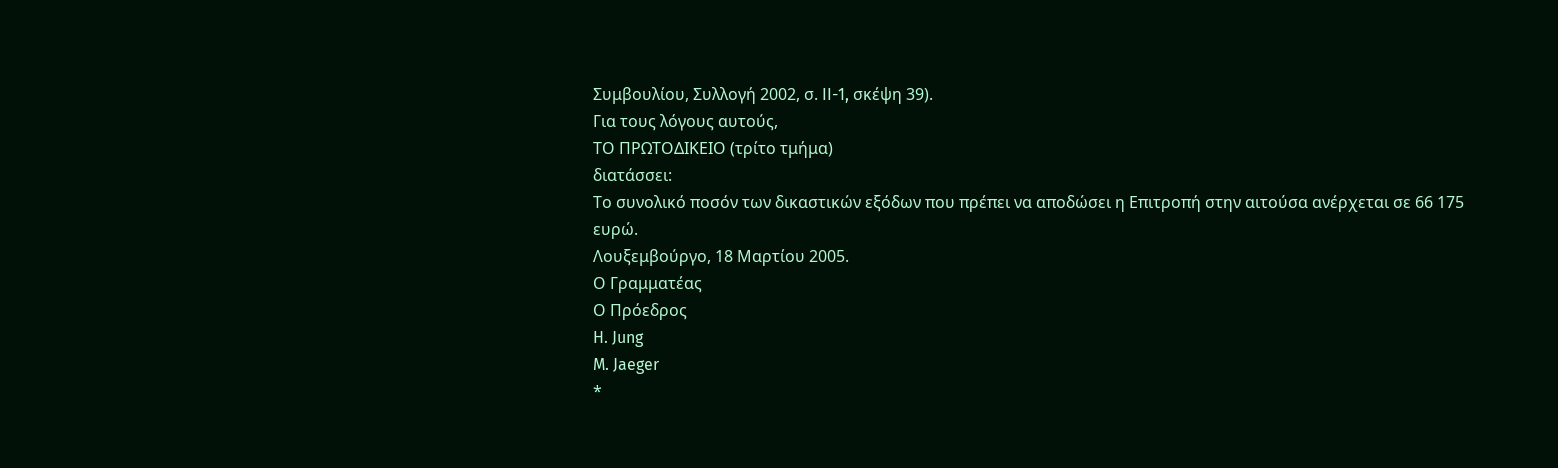Συμβουλίου, Συλλογή 2002, σ. II-1, σκέψη 39).
Για τους λόγους αυτούς,
ΤΟ ΠΡΩΤΟΔΙΚΕΙΟ (τρίτο τμήμα)
διατάσσει:
Το συνολικό ποσόν των δικαστικών εξόδων που πρέπει να αποδώσει η Επιτροπή στην αιτούσα ανέρχεται σε 66 175 ευρώ.
Λουξεμβούργο, 18 Μαρτίου 2005.
Ο Γραμματέας
Ο Πρόεδρος
H. Jung
M. Jaeger
*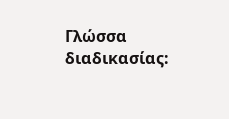Γλώσσα διαδικασίας: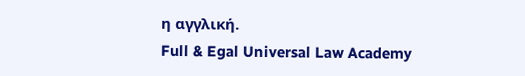η αγγλική.
Full & Egal Universal Law Academy